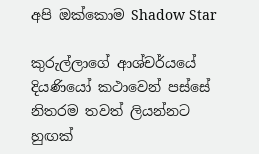අපි ඔක්කොම Shadow Star

කුරුල්ලාගේ ආශ්චර්යයේ දියණියෝ කථාවෙන් පස්සේ නිතරම තවත් ලියන්නට හුඟක්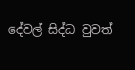දේවල් සිද්ධ වුවත්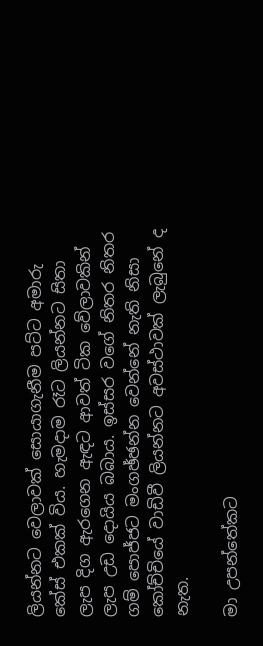ලියන්නට වෙලාවක් සොයාගැනීම පට්ට අමාරු කේස් එකක් විය. හැමදාම රෑට ලියන්නට සිතා ලැප දිග ඇරගෙන ඇඳට ආවත් ටික වේලාවකින් ලැප උඩ දොයිය බබාය. ඉස්සර වගේ නිතර නිතර ගම් පොජ්ජට මංගඡ්ඡන්න වෙන්නේ නැති නිසා කෝච්චියේ වාඩිවී ලියන්නට අවස්ථාවක් ලැබුනේ ද නැත.

මා උපන්තේකට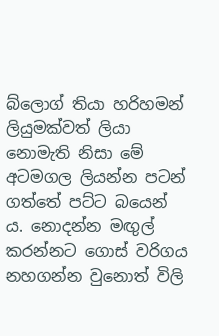බ්ලොග් තියා හරිහමන් ලියුමක්වත් ලියා නොමැති නිසා මේ අටමගල ලියන්න පටන් ගත්තේ පට්ට බයෙන් ය. නොදන්න මඟුල් කරන්නට ගොස් වරිගය නහගන්න වුනොත් විලි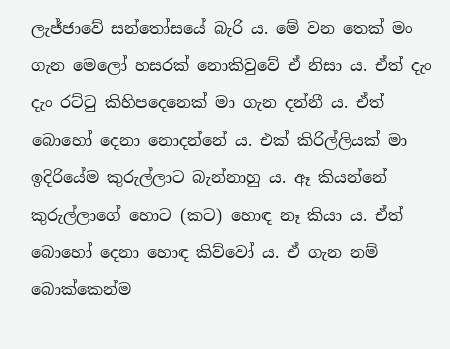ලැජ්ජාවේ සන්තෝසයේ බැරි ය. මේ වන තෙක් මං ගැන මෙලෝ හසරක් නොකිවුවේ ඒ නිසා ය. ඒත් දැං දැං රට්ටු කිහිපදෙනෙක් මා ගැන දන්නී ය. ඒත් බොහෝ දෙනා නොදන්නේ ය. එක් කිරිල්ලියක් මා ඉදිරියේම කුරුල්ලාට බැන්නාහු ය. ඈ කියන්නේ කුරුල්ලාගේ හොට (කට) හොඳ නෑ කියා ය. ඒත් බොහෝ දෙනා හොඳ කිව්වෝ ය. ඒ ගැන නම් බොක්කෙන්ම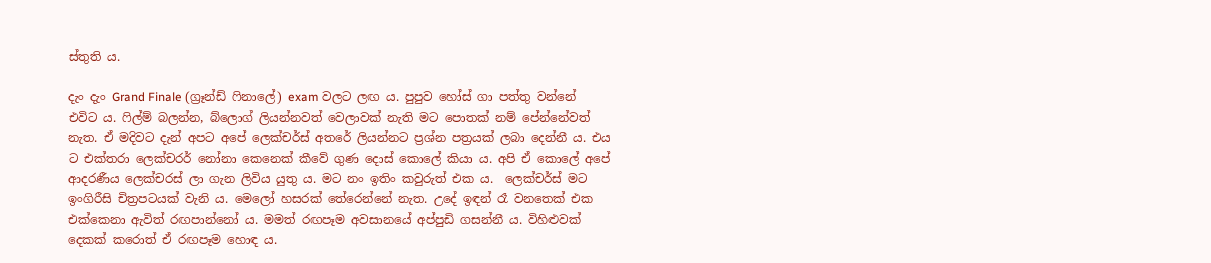ස්තුති ය.

දැං දැං Grand Finale (ග්‍රෑන්ඩ් ෆිනාලේ) exam වලට ලඟ ය. පුපුව හෝස් ගා පත්තු වන්නේ එවිට ය. ෆිල්ම් බලන්න, බ්ලොග් ලියන්නවත් වෙලාවක් නැති මට පොතක් නම් පේන්නේවත් නැත. ඒ මදිවට දැන් අපට අපේ ලෙක්චර්ස් අතරේ ලියන්නට ප්‍රශ්න පත්‍රයක් ලබා දෙන්නී ය. එය ට එක්තරා ලෙක්චරර් නෝනා කෙනෙක් කීවේ ගුණ දොස් කොලේ කියා ය. අපි ඒ කොලේ අපේ ආදරණීය ලෙක්චරස් ලා ගැන ලිවිය යුතු ය. මට නං ඉතිං කවුරුත් එක ය.  ලෙක්චර්ස් මට ඉංගිරීසි චිත්‍රපටයක් වැනි ය. මෙලෝ හසරක් තේරෙන්නේ නැත. උදේ ඉඳන් රෑ වනතෙක් එක එක්කෙනා ඇවිත් රඟපාන්නෝ ය. මමත් රඟපෑම අවසානයේ අප්පුඩි ගසන්නී ය. විහිළුවක් දෙකක් කරොත් ඒ රඟපෑම හොඳ ය.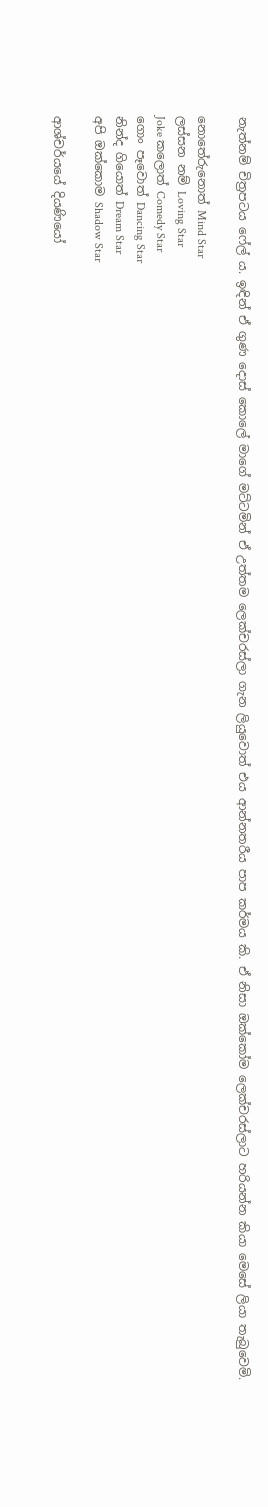නැත්නම් චිත්‍රපටය ෆේල් ය. ඉඳින් ඒ ගුණ දොස් කොලේ මාගේ මට්ටමින් ඒ උත්තම ලෙක්චරස්ලා ගැන ලියුවොත් එය ආන්නතරීය පාප කර්මය කි. ඒ නිසා ඔක්කෝම ලෙක්චරස්ලාට හරියන්න කියා මෙසේ ලියා තැබුවෙමි.

නොතේරුනොත් Mind Star
ලස්සන නම් Loving Star
Joke කලොත් Comedy Star
ගොං පෑවොත් Dancing Star
නින්ද ගියොත් Dream Star
අපි ඔක්කොම Shadow Star

ආශ්චර්යයේ දියණියෝ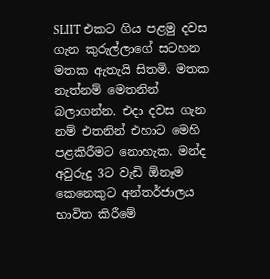SLIIT එකට ගිය පළමු දවස ගැන කුරුල්ලාගේ සටහන මතක ඇතැයි සිතමි. මතක නැත්නම් මෙතනින් බලාගන්න. එදා දවස ගැන නම් එතනින් එහාට මෙහි පළකිරීමට නොහැක. මන්ද අවුරුදු 3ට වැඩි ඕනෑම කෙනෙකුට අන්තර්ජාලය භාවිත කිරීමේ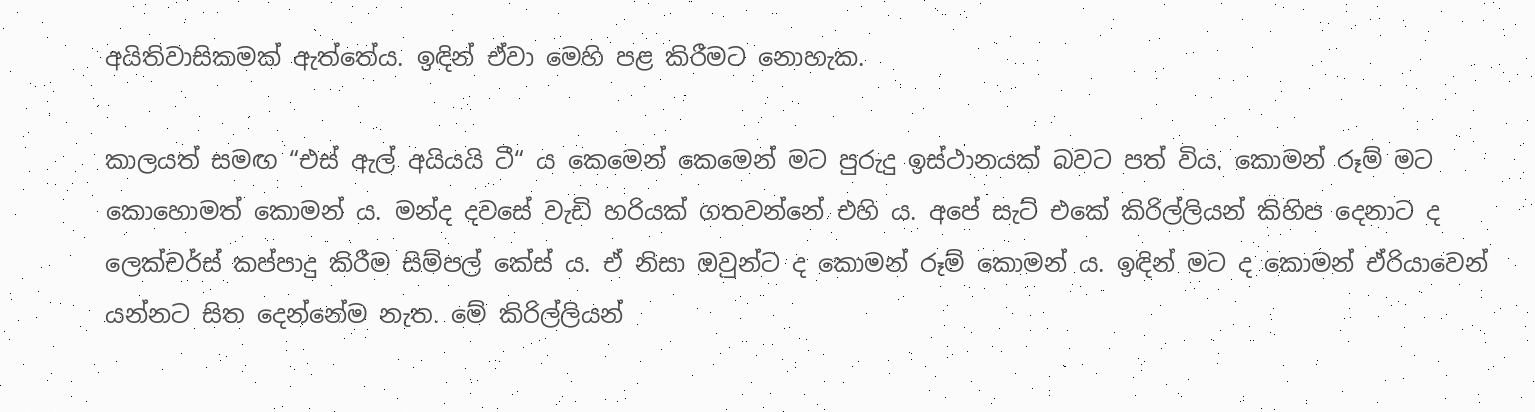අයිතිවාසිකමක් ඇත්තේය. ඉඳින් ඒවා මෙහි පළ කිරීමට නොහැක.

කාලයත් සමඟ “එස් ඇල් අයියයි ටී“ ය කෙමෙන් කෙමෙන් මට පුරුදු ඉස්ථානයක් බවට පත් විය. කොමන් රූම් මට කොහොමත් කොමන් ය. මන්ද දවසේ වැඩි හරියක් ගතවන්නේ එහි ය. අපේ සැට් එකේ කිරිල්ලියන් කිහිප දෙනාට ද ලෙක්චර්ස් කප්පාදු කිරීම සිම්පල් කේස් ය. ඒ නිසා ඔවුන්ට ද කොමන් රූම් කොමන් ය. ඉඳින් මට ද කොමන් ඒරියාවෙන් යන්නට සිත දෙන්නේම නැත. මේ කිරිල්ලියන්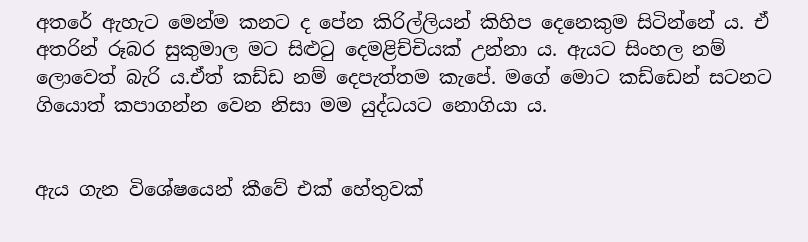අතරේ ඇහැට මෙන්ම කනට ද පේන කිරිල්ලියන් කිහිප දෙනෙකුම සිටින්නේ ය. ඒ අතරින් රූබර සුකුමාල මට සිළුටු දෙමළිච්චියක් උන්නා ය. ඇයට සිංහල නම් ලොවෙත් බැරි ය.ඒත් කඩ්ඩ නම් දෙපැත්තම කැපේ. මගේ මොට කඩ්ඩෙන් සටනට ගියොත් කපාගන්න වෙන නිසා මම යුද්ධයට නොගියා ය.


ඇය ගැන විශේෂයෙන් කීවේ එක් හේතුවක්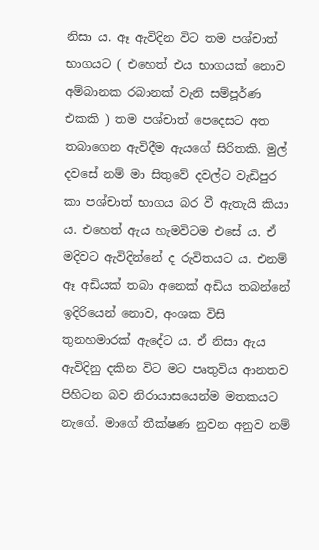නිසා ය. ඈ ඇවිදින විට තම පශ්චාත් භාගයට ( එහෙත් එය භාගයක් නොව අම්බානක රබානක් වැනි සම්පූර්ණ එකකි ) තම පශ්චාත් පෙදෙසට අත තබාගෙන ඇවිදීම ඇයගේ සිරිතකි. මුල් දවසේ නම් මා සිතුවේ දවල්ට වැඩිපුර කා පශ්චාත් භාගය බර වී ඇතැයි කියා ය. එහෙත් ඇය හැමවිටම එසේ ය. ඒ මදිවට ඇවිදින්නේ ද රුවිතයට ය. එනම් ඈ අඩියක් තබා අනෙක් අඩිය තබන්නේ ඉදිරියෙන් නොව, අංශක විසි තුනහමාරක් ඇදේට ය. ඒ නිසා ඇය ඇවිදිනු දකින විට මට පෘතුවිය ආනතව පිහිටන බව නිරායාසයෙන්ම මතකයට නැගේ. මාගේ තීක්ෂණ නුවන අනුව නම්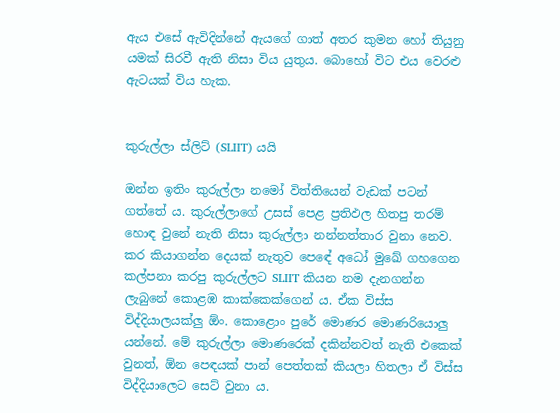ඇය එසේ ඇවිදින්නේ ඇයගේ ගාත් අතර කුමන හෝ තියුනු යමක් සිරවී ඇති නිසා විය යුතුය. බොහෝ විට එය වෙරළු ඇටයක් විය හැක.


කුරුල්ලා ස්ලිට් (SLIIT) යයි

ඔන්න ඉතිං කුරුල්ලා නමෝ විත්තියෙන් වැඩක් පටන් ගත්තේ ය. කුරුල්ලාගේ උසස් පෙළ ප්‍රතිඵල හිතපු තරම් හොඳ වුනේ නැති නිසා කුරුල්ලා නන්නත්තාර වුනා නෙව. කර කියාගන්න දෙයක් නැතුව පෙ‍ඳේ අධෝ මුඛේ ගහගෙන කල්පනා කරපු කුරුල්ලට SLIIT කියන නම දැනගන්න ලැබුනේ කොළඹ කාක්කෙක්ගෙන් ය. ඒක විස්ස විද්දියාලයක්ලු ඕං. කොළොං පුරේ මොණර මොණරියොලු යන්නේ. මේ කුරුල්ලා මොණරෙක් දකින්නවත් නැති එකෙක් වුනත්, ඕන පෙඳයක් පාන් පෙත්තක් කියලා හිතලා ඒ විස්ස විද්දියාලෙට සෙට් වුනා ය.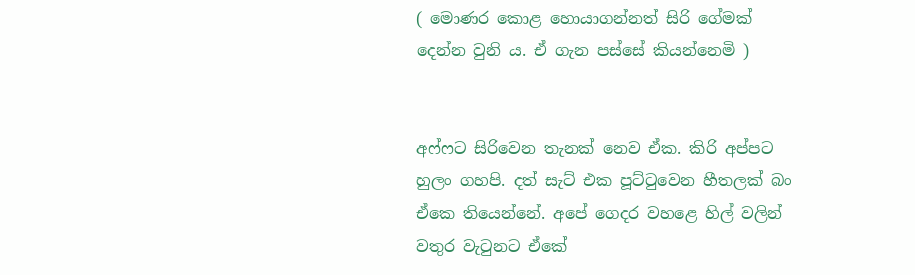( මොණර කොළ හොයාගන්නත් සිරි ගේමක් දෙන්න වුනි ය. ඒ ගැන පස්සේ කියන්නෙමි )


අෆ්ෆට සිරිවෙන තැනක් නෙව ඒක. කිරි අප්පට හුලං ගහපි. දත් සැට් එක පූට්ටුවෙන හීතලක් බං ඒකෙ තියෙන්නේ. අපේ ගෙදර වහළෙ හිල් වලින් වතුර වැටුනට ඒකේ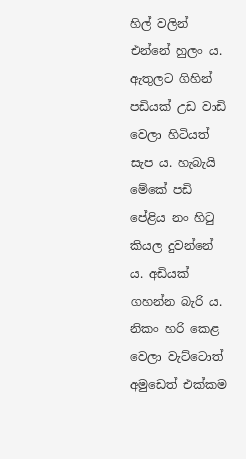හිල් වලින් එන්නේ හුලං ය. ඇතුලට ගිහින් පඩියක් උඩ වාඩි වෙලා හිටියත් සැප ය. හැබැයි මේකේ පඩි පේළිය නං හිටු කියල දුවන්නේ ය. අඩියක් ගහන්න බැරි ය. නිකං හරි කෙළ වෙලා වැට්ටොත් අමුඩෙත් එක්කම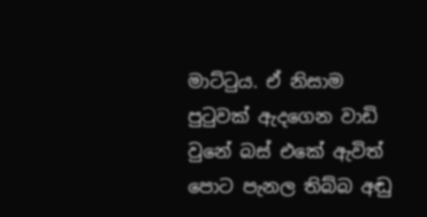මාට්ටුය. ඒ නිසාම පුටුවක් ඇදගෙන වාඩි වුනේ බස් එකේ ඇවිත් පොට පැනල තිබ්බ අඬු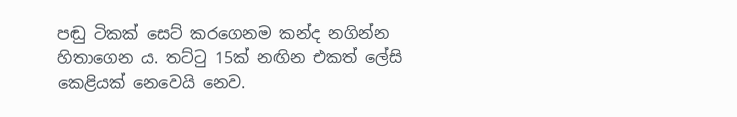පඬු ටිකක් සෙට් කරගෙනම කන්ද නගින්න හිතාගෙන ය. තට්ටු 15ක් නඟින එකත් ලේසි කෙළියක් නෙවෙයි නෙව.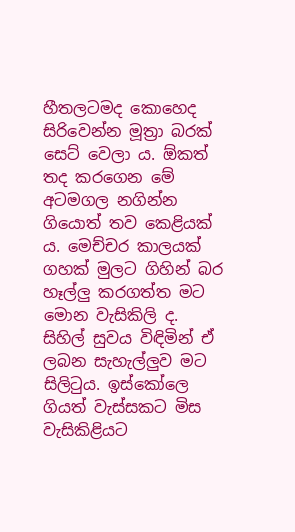හීතලටමද කොහෙද සිරිවෙන්න මූත්‍රා බරක් සෙට් වෙලා ය. ඕකත් තද කරගෙන මේ අටමගල නගින්න ගියොත් තව කෙළියක් ය. මෙච්චර කාලයක් ගහක් මුලට ගිහින් බර හෑල්ලු කරගත්ත මට මොන වැසිකිලි ද. සිහිල් සුවය විඳිමින් ඒ ලබන සැහැල්ලුව මට සිලිටුය. ඉස්කෝලෙ ගියත් වැස්සකට මිස වැසිකිළියට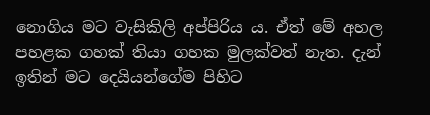නොගිය මට වැසිකිලි අප්පිරිය ය. ඒත් මේ අහල පහළක ගහක් තියා ගහක මුලක්වත් නැත. දැන් ඉතින් මට දෙයියන්ගේම පිහිට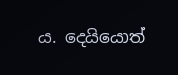ය. දෙයියොත්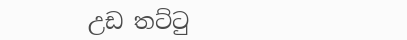උඩ තට්ටු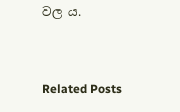වල ය.


Related Posts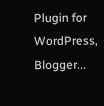Plugin for WordPress, Blogger...